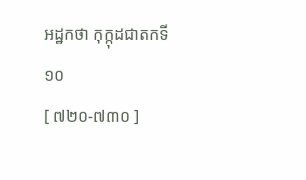អដ្ឋកថា កុក្កុដជាតកទី ១០
[ ៧២០-៧៣០ ]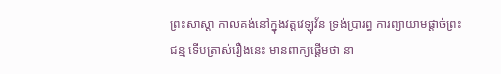ព្រះសាស្តា កាលគង់នៅក្នុងវត្តវេឡុវ័ន ទ្រង់ប្រារព្ធ ការព្យាយាមផ្តាច់ព្រះជន្ម ទើបត្រាស់រឿងនេះ មានពាក្យផ្តើមថា នា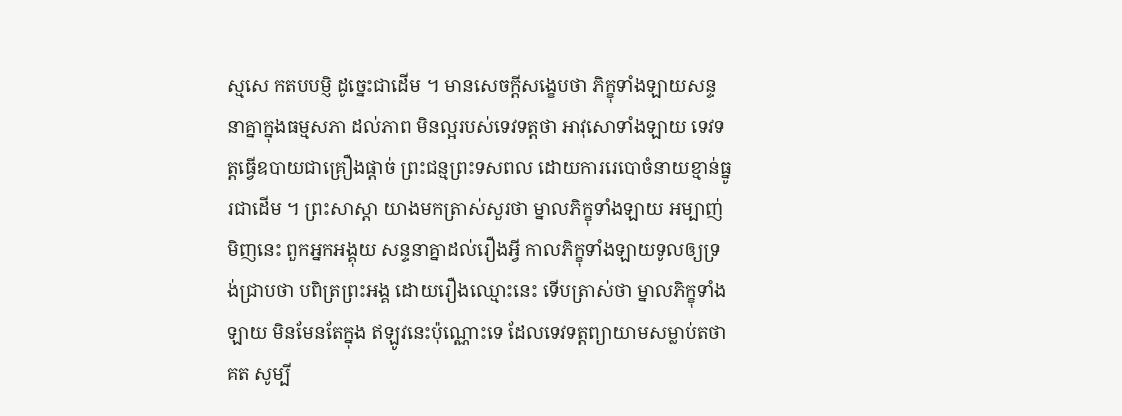ស្មសេ កតបបម្ញិ ដូច្នេះជាដើម ។ មានសេចក្តីសង្ខេបថា ភិក្ខុទាំងឡាយសន្ទនាគ្នាក្នុងធម្មសភា ដល់ភាព មិនល្អរបស់ទេវទត្តថា អាវុសោទាំងឡាយ ទេវទត្តធ្វើឧបាយជាគ្រឿងផ្តាច់ ព្រះជន្មព្រះទសពល ដោយការរេបោចំនាយខ្មាន់ធ្នូរជាដើម ។ ព្រះសាស្តា យាងមកត្រាស់សួរថា ម្នាលភិក្ខុទាំងឡាយ អម្បាញ់មិញនេះ ពួកអ្នកអង្គុយ សន្ទនាគ្នាដល់រឿងអ្វី កាលភិក្ខុទាំងឡាយទូលឲ្យទ្រង់ជ្រាបថា បពិត្រព្រះអង្គ ដោយរឿងឈ្មោះនេះ ទើបត្រាស់ថា ម្នាលភិក្ខុទាំងឡាយ មិនមែនតែក្នុង ឥឡូវនេះប៉ុណ្ណោះទេ ដែលទេវទត្តព្យាយាមសម្លាប់តថាគត សូម្បី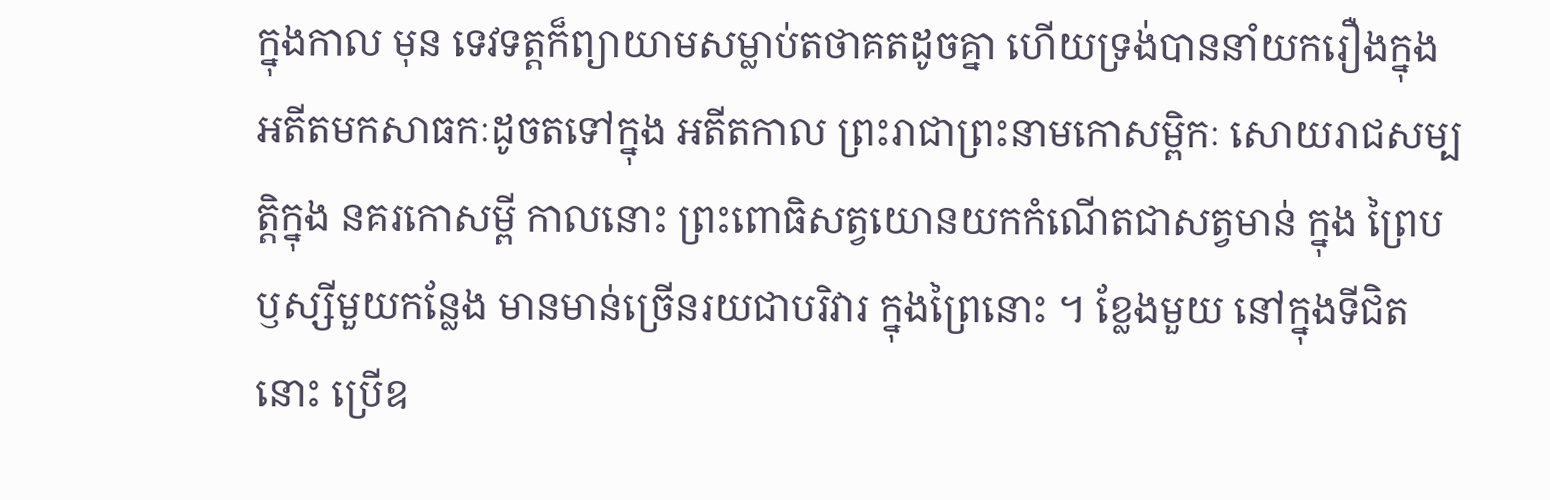ក្នុងកាល មុន ទេវទត្តក៏ព្យាយាមសម្លាប់តថាគតដូចគ្នា ហើយទ្រង់បាននាំយករឿងក្នុង អតីតមកសាធកៈដូចតទៅក្នុង អតីតកាល ព្រះរាជាព្រះនាមកោសម្ពិកៈ សោយរាជសម្បត្តិក្នុង នគរកោសម្ពី កាលនោះ ព្រះពោធិសត្វយោនយកកំណើតជាសត្វមាន់ ក្នុង ព្រៃបឫស្សីមួយកន្លែង មានមាន់ច្រើនរយជាបរិវារ ក្នុងព្រៃនោះ ។ ខ្លែងមួយ នៅក្នុងទីជិតនោះ ប្រើឧ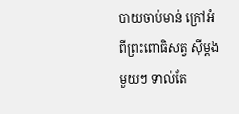បាយចាប់មាន់ ក្រៅអំពីព្រះពោធិសត្វ ស៊ីម្តងមួយៗ ទាល់តែ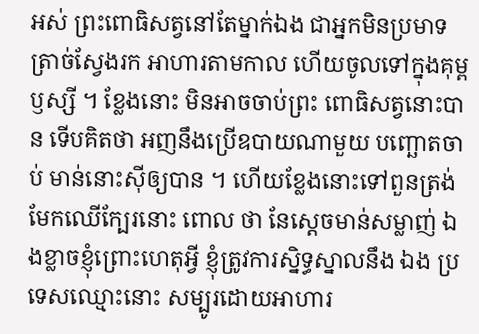អស់ ព្រះពោធិសត្វនៅតែម្នាក់ឯង ជាអ្នកមិនប្រមាទ ត្រាច់ស្វែងរក អាហារតាមកាល ហើយចូលទៅក្នុងគុម្ពឫស្សី ។ ខ្លែងនោះ មិនអាចចាប់ព្រះ ពោធិសត្វនោះបាន ទើបគិតថា អញនឹងប្រើឧបាយណាមួយ បញ្ឆោតចាប់ មាន់នោះស៊ីឲ្យបាន ។ ហើយខ្លែងនោះទៅពួនត្រង់មែកឈើក្បែរនោះ ពោល ថា នែស្តេចមាន់សម្លាញ់ ឯងខ្លាចខ្ញុំព្រោះហេតុអ្វី ខ្ញុំត្រូវការស្និទ្ធស្នាលនឹង ឯង ប្រទេសឈ្មោះនោះ សម្បូរដោយអាហារ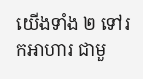យើងទាំង ២ ទៅរកអាហារ ជាមួ